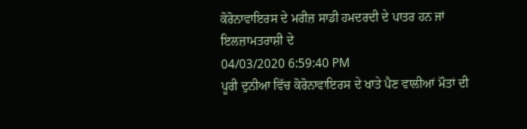ਕੋਰੋਨਾਵਾਇਰਸ ਦੇ ਮਰੀਜ਼ ਸਾਡੀ ਹਮਦਰਦੀ ਦੇ ਪਾਤਰ ਹਨ ਜਾਂ ਇਲਜ਼ਾਮਤਰਾਸ਼ੀ ਦੇ
04/03/2020 6:59:40 PM
ਪੂਰੀ ਦੁਨੀਆ ਵਿੱਚ ਕੋਰੋਨਾਵਾਇਰਸ ਦੇ ਖਾਤੇ ਪੈਣ ਵਾਲੀਆਂ ਮੌਤਾਂ ਦੀ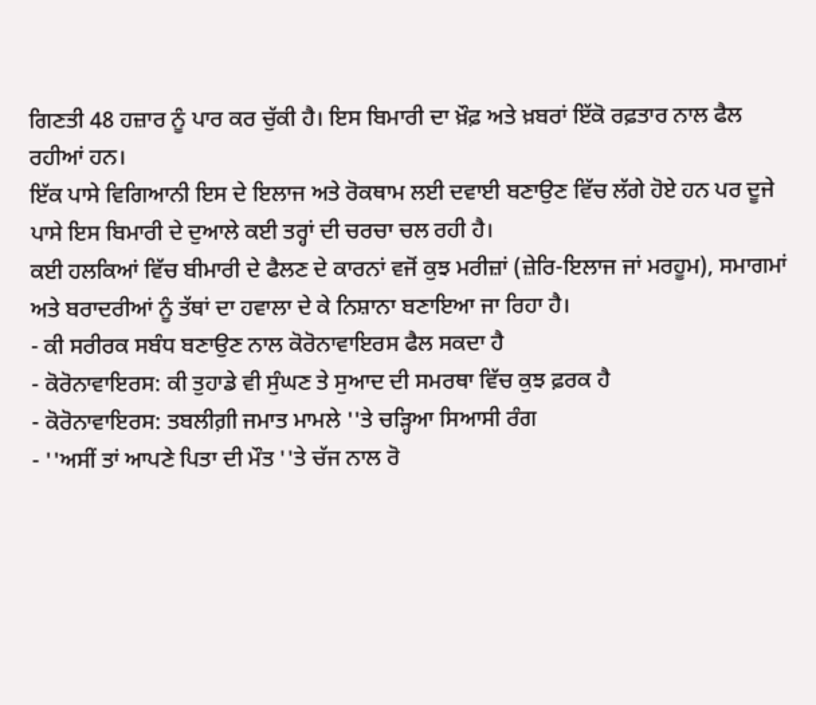ਗਿਣਤੀ 48 ਹਜ਼ਾਰ ਨੂੰ ਪਾਰ ਕਰ ਚੁੱਕੀ ਹੈ। ਇਸ ਬਿਮਾਰੀ ਦਾ ਖ਼ੌਫ਼ ਅਤੇ ਖ਼ਬਰਾਂ ਇੱਕੋ ਰਫ਼ਤਾਰ ਨਾਲ ਫੈਲ ਰਹੀਆਂ ਹਨ।
ਇੱਕ ਪਾਸੇ ਵਿਗਿਆਨੀ ਇਸ ਦੇ ਇਲਾਜ ਅਤੇ ਰੋਕਥਾਮ ਲਈ ਦਵਾਈ ਬਣਾਉਣ ਵਿੱਚ ਲੱਗੇ ਹੋਏ ਹਨ ਪਰ ਦੂਜੇ ਪਾਸੇ ਇਸ ਬਿਮਾਰੀ ਦੇ ਦੁਆਲੇ ਕਈ ਤਰ੍ਹਾਂ ਦੀ ਚਰਚਾ ਚਲ ਰਹੀ ਹੈ।
ਕਈ ਹਲਕਿਆਂ ਵਿੱਚ ਬੀਮਾਰੀ ਦੇ ਫੈਲਣ ਦੇ ਕਾਰਨਾਂ ਵਜੋਂ ਕੁਝ ਮਰੀਜ਼ਾਂ (ਜ਼ੇਰਿ-ਇਲਾਜ ਜਾਂ ਮਰਹੂਮ), ਸਮਾਗਮਾਂ ਅਤੇ ਬਰਾਦਰੀਆਂ ਨੂੰ ਤੱਥਾਂ ਦਾ ਹਵਾਲਾ ਦੇ ਕੇ ਨਿਸ਼ਾਨਾ ਬਣਾਇਆ ਜਾ ਰਿਹਾ ਹੈ।
- ਕੀ ਸਰੀਰਕ ਸਬੰਧ ਬਣਾਉਣ ਨਾਲ ਕੋਰੋਨਾਵਾਇਰਸ ਫੈਲ ਸਕਦਾ ਹੈ
- ਕੋਰੋਨਾਵਾਇਰਸ: ਕੀ ਤੁਹਾਡੇ ਵੀ ਸੁੰਘਣ ਤੇ ਸੁਆਦ ਦੀ ਸਮਰਥਾ ਵਿੱਚ ਕੁਝ ਫ਼ਰਕ ਹੈ
- ਕੋਰੋਨਾਵਾਇਰਸ: ਤਬਲੀਗ਼ੀ ਜਮਾਤ ਮਾਮਲੇ ''ਤੇ ਚੜ੍ਹਿਆ ਸਿਆਸੀ ਰੰਗ
- ''ਅਸੀਂ ਤਾਂ ਆਪਣੇ ਪਿਤਾ ਦੀ ਮੌਤ ''ਤੇ ਚੱਜ ਨਾਲ ਰੋ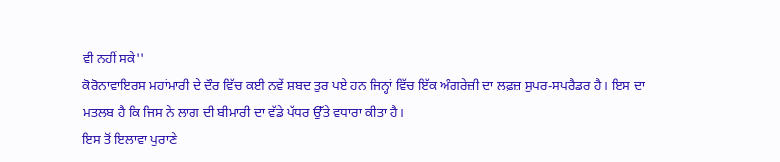ਵੀ ਨਹੀਂ ਸਕੇ''
ਕੋਰੋਨਾਵਾਇਰਸ ਮਹਾਂਮਾਰੀ ਦੇ ਦੌਰ ਵਿੱਚ ਕਈ ਨਵੇਂ ਸ਼ਬਦ ਤੁਰ ਪਏ ਹਨ ਜਿਨ੍ਹਾਂ ਵਿੱਚ ਇੱਕ ਅੰਗਰੇਜ਼ੀ ਦਾ ਲਫ਼ਜ਼ ਸੁਪਰ-ਸਪਰੈਡਰ ਹੈ। ਇਸ ਦਾ ਮਤਲਬ ਹੈ ਕਿ ਜਿਸ ਨੇ ਲਾਗ ਦੀ ਬੀਮਾਰੀ ਦਾ ਵੱਡੇ ਪੱਧਰ ਉੱਤੇ ਵਧਾਰਾ ਕੀਤਾ ਹੈ।
ਇਸ ਤੋਂ ਇਲਾਵਾ ਪੁਰਾਣੇ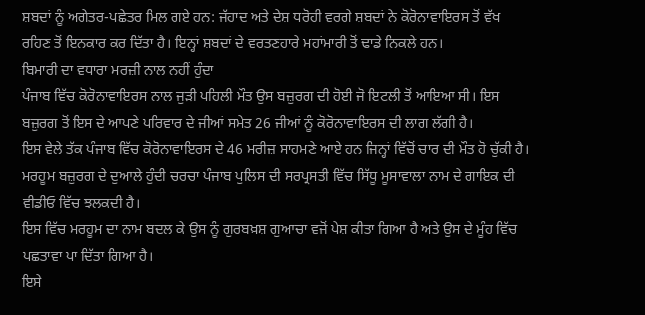ਸ਼ਬਦਾਂ ਨੂੰ ਅਗੇਤਰ-ਪਛੇਤਰ ਮਿਲ ਗਏ ਹਨ: ਜੱਹਾਦ ਅਤੇ ਦੇਸ਼ ਧਰੋਹੀ ਵਰਗੇ ਸ਼ਬਦਾਂ ਨੇ ਕੋਰੋਨਾਵਾਇਰਸ ਤੋਂ ਵੱਖ ਰਹਿਣ ਤੋਂ ਇਨਕਾਰ ਕਰ ਦਿੱਤਾ ਹੈ। ਇਨ੍ਹਾਂ ਸ਼ਬਦਾਂ ਦੇ ਵਰਤਣਹਾਰੇ ਮਹਾਂਮਾਰੀ ਤੋਂ ਢਾਡੇ ਨਿਕਲੇ ਹਨ।
ਬਿਮਾਰੀ ਦਾ ਵਧਾਰਾ ਮਰਜ਼ੀ ਨਾਲ ਨਹੀਂ ਹੁੰਦਾ
ਪੰਜਾਬ ਵਿੱਚ ਕੋਰੋਨਾਵਾਇਰਸ ਨਾਲ ਜੁੜੀ ਪਹਿਲੀ ਮੌਤ ਉਸ ਬਜ਼ੁਰਗ ਦੀ ਹੋਈ ਜੋ ਇਟਲੀ ਤੋਂ ਆਇਆ ਸੀ। ਇਸ ਬਜ਼ੁਰਗ ਤੋਂ ਇਸ ਦੇ ਆਪਣੇ ਪਰਿਵਾਰ ਦੇ ਜੀਆਂ ਸਮੇਤ 26 ਜੀਆਂ ਨੂੰ ਕੋਰੋਨਾਵਾਇਰਸ ਦੀ ਲਾਗ ਲੱਗੀ ਹੈ।
ਇਸ ਵੇਲੇ ਤੱਕ ਪੰਜਾਬ ਵਿੱਚ ਕੋਰੋਨਾਵਾਇਰਸ ਦੇ 46 ਮਰੀਜ਼ ਸਾਹਮਣੇ ਆਏ ਹਨ ਜਿਨ੍ਹਾਂ ਵਿੱਚੋਂ ਚਾਰ ਦੀ ਮੌਤ ਹੋ ਚੁੱਕੀ ਹੈ।
ਮਰਹੂਮ ਬਜ਼ੁਰਗ ਦੇ ਦੁਆਲੇ ਹੁੰਦੀ ਚਰਚਾ ਪੰਜਾਬ ਪੁਲਿਸ ਦੀ ਸਰਪ੍ਰਸਤੀ ਵਿੱਚ ਸਿੱਧੂ ਮੂਸਾਵਾਲਾ ਨਾਮ ਦੇ ਗਾਇਕ ਦੀ ਵੀਡੀਓ ਵਿੱਚ ਝਲਕਦੀ ਹੈ।
ਇਸ ਵਿੱਚ ਮਰਹੂਮ ਦਾ ਨਾਮ ਬਦਲ ਕੇ ਉਸ ਨੂੰ ਗੁਰਬਖ਼ਸ਼ ਗੁਆਚਾ ਵਜੋਂ ਪੇਸ਼ ਕੀਤਾ ਗਿਆ ਹੈ ਅਤੇ ਉਸ ਦੇ ਮੂੰਹ ਵਿੱਚ ਪਛਤਾਵਾ ਪਾ ਦਿੱਤਾ ਗਿਆ ਹੈ।
ਇਸੇ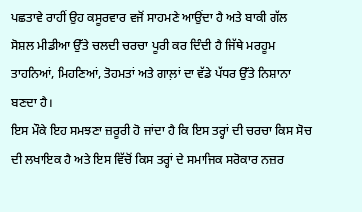ਪਛਤਾਵੇ ਰਾਹੀਂ ਉਹ ਕਸੂਰਵਾਰ ਵਜੋਂ ਸਾਹਮਣੇ ਆਉਂਦਾ ਹੈ ਅਤੇ ਬਾਕੀ ਗੱਲ ਸੋਸ਼ਲ ਮੀਡੀਆ ਉੱਤੇ ਚਲਦੀ ਚਰਚਾ ਪੂਰੀ ਕਰ ਦਿੰਦੀ ਹੈ ਜਿੱਥੇ ਮਰਹੂਮ ਤਾਹਨਿਆਂ, ਮਿਹਣਿਆਂ, ਤੋਹਮਤਾਂ ਅਤੇ ਗਾਲ਼ਾਂ ਦਾ ਵੱਡੇ ਪੱਧਰ ਉੱਤੇ ਨਿਸ਼ਾਨਾ ਬਣਦਾ ਹੈ।
ਇਸ ਮੌਕੇ ਇਹ ਸਮਝਣਾ ਜ਼ਰੂਰੀ ਹੋ ਜਾਂਦਾ ਹੈ ਕਿ ਇਸ ਤਰ੍ਹਾਂ ਦੀ ਚਰਚਾ ਕਿਸ ਸੋਚ ਦੀ ਲਖਾਇਕ ਹੈ ਅਤੇ ਇਸ ਵਿੱਚੋਂ ਕਿਸ ਤਰ੍ਹਾਂ ਦੇ ਸਮਾਜਿਕ ਸਰੋਕਾਰ ਨਜ਼ਰ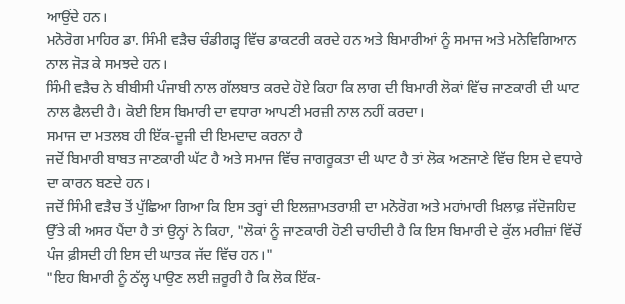ਆਉਂਦੇ ਹਨ।
ਮਨੋਰੋਗ ਮਾਹਿਰ ਡਾ. ਸਿੰਮੀ ਵੜੈਚ ਚੰਡੀਗੜ੍ਹ ਵਿੱਚ ਡਾਕਟਰੀ ਕਰਦੇ ਹਨ ਅਤੇ ਬਿਮਾਰੀਆਂ ਨੂੰ ਸਮਾਜ ਅਤੇ ਮਨੋਵਿਗਿਆਨ ਨਾਲ ਜੋੜ ਕੇ ਸਮਝਦੇ ਹਨ।
ਸਿੰਮੀ ਵੜੈਚ ਨੇ ਬੀਬੀਸੀ ਪੰਜਾਬੀ ਨਾਲ ਗੱਲਬਾਤ ਕਰਦੇ ਹੋਏ ਕਿਹਾ ਕਿ ਲਾਗ ਦੀ ਬਿਮਾਰੀ ਲੋਕਾਂ ਵਿੱਚ ਜਾਣਕਾਰੀ ਦੀ ਘਾਟ ਨਾਲ ਫੈਲਦੀ ਹੈ। ਕੋਈ ਇਸ ਬਿਮਾਰੀ ਦਾ ਵਧਾਰਾ ਆਪਣੀ ਮਰਜ਼ੀ ਨਾਲ ਨਹੀਂ ਕਰਦਾ।
ਸਮਾਜ ਦਾ ਮਤਲਬ ਹੀ ਇੱਕ-ਦੂਜੀ ਦੀ ਇਮਦਾਦ ਕਰਨਾ ਹੈ
ਜਦੋਂ ਬਿਮਾਰੀ ਬਾਬਤ ਜਾਣਕਾਰੀ ਘੱਟ ਹੈ ਅਤੇ ਸਮਾਜ ਵਿੱਚ ਜਾਗਰੂਕਤਾ ਦੀ ਘਾਟ ਹੈ ਤਾਂ ਲੋਕ ਅਣਜਾਣੇ ਵਿੱਚ ਇਸ ਦੇ ਵਧਾਰੇ ਦਾ ਕਾਰਨ ਬਣਦੇ ਹਨ।
ਜਦੋਂ ਸਿੰਮੀ ਵੜੈਚ ਤੋਂ ਪੁੱਛਿਆ ਗਿਆ ਕਿ ਇਸ ਤਰ੍ਹਾਂ ਦੀ ਇਲਜ਼ਾਮਤਰਾਸ਼ੀ ਦਾ ਮਨੋਰੋਗ ਅਤੇ ਮਹਾਂਮਾਰੀ ਖ਼ਿਲਾਫ਼ ਜੱਦੋਜਹਿਦ ਉੱਤੇ ਕੀ ਅਸਰ ਪੈਂਦਾ ਹੈ ਤਾਂ ਉਨ੍ਹਾਂ ਨੇ ਕਿਹਾ, "ਲੋਕਾਂ ਨੂੰ ਜਾਣਕਾਰੀ ਹੋਣੀ ਚਾਹੀਦੀ ਹੈ ਕਿ ਇਸ ਬਿਮਾਰੀ ਦੇ ਕੁੱਲ ਮਰੀਜ਼ਾਂ ਵਿੱਚੋਂ ਪੰਜ ਫ਼ੀਸਦੀ ਹੀ ਇਸ ਦੀ ਘਾਤਕ ਜੱਦ ਵਿੱਚ ਹਨ।"
"ਇਹ ਬਿਮਾਰੀ ਨੂੰ ਠੱਲ੍ਹ ਪਾਉਣ ਲਈ ਜ਼ਰੂਰੀ ਹੈ ਕਿ ਲੋਕ ਇੱਕ-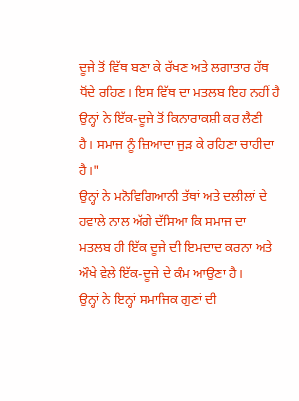ਦੂਜੇ ਤੋਂ ਵਿੱਥ ਬਣਾ ਕੇ ਰੱਖਣ ਅਤੇ ਲਗਾਤਾਰ ਹੱਥ ਧੋਂਦੇ ਰਹਿਣ। ਇਸ ਵਿੱਥ ਦਾ ਮਤਲਬ ਇਹ ਨਹੀਂ ਹੈ ਉਨ੍ਹਾਂ ਨੇ ਇੱਕ-ਦੂਜੇ ਤੋਂ ਕਿਨਾਰਾਕਸ਼ੀ ਕਰ ਲੈਣੀ ਹੈ। ਸਮਾਜ ਨੂੰ ਜ਼ਿਆਦਾ ਜੁੜ ਕੇ ਰਹਿਣਾ ਚਾਹੀਦਾ ਹੈ।"
ਉਨ੍ਹਾਂ ਨੇ ਮਨੋਵਿਗਿਆਨੀ ਤੱਥਾਂ ਅਤੇ ਦਲੀਲਾਂ ਦੇ ਹਵਾਲੇ ਨਾਲ ਅੱਗੇ ਦੱਸਿਆ ਕਿ ਸਮਾਜ ਦਾ ਮਤਲਬ ਹੀ ਇੱਕ ਦੂਜੇ ਦੀ ਇਮਦਾਦ ਕਰਨਾ ਅਤੇ ਔਖੇ ਵੇਲੇ ਇੱਕ-ਦੂਜੇ ਦੇ ਕੰਮ ਆਉਣਾ ਹੈ।
ਉਨ੍ਹਾਂ ਨੇ ਇਨ੍ਹਾਂ ਸਮਾਜਿਕ ਗੁਣਾਂ ਦੀ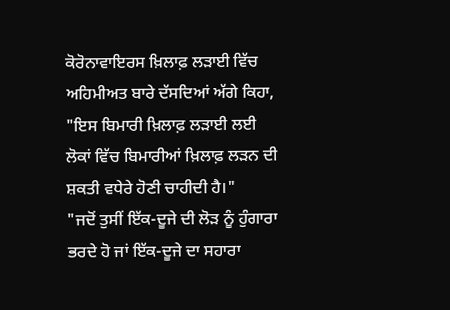ਕੋਰੋਨਾਵਾਇਰਸ ਖ਼ਿਲਾਫ਼ ਲੜਾਈ ਵਿੱਚ ਅਹਿਮੀਅਤ ਬਾਰੇ ਦੱਸਦਿਆਂ ਅੱਗੇ ਕਿਹਾ, "ਇਸ ਬਿਮਾਰੀ ਖ਼ਿਲਾਫ਼ ਲੜਾਈ ਲਈ ਲੋਕਾਂ ਵਿੱਚ ਬਿਮਾਰੀਆਂ ਖ਼ਿਲਾਫ਼ ਲੜਨ ਦੀ ਸ਼ਕਤੀ ਵਧੇਰੇ ਹੋਣੀ ਚਾਹੀਦੀ ਹੈ।"
"ਜਦੋਂ ਤੁਸੀਂ ਇੱਕ-ਦੂਜੇ ਦੀ ਲੋੜ ਨੂੰ ਹੁੰਗਾਰਾ ਭਰਦੇ ਹੋ ਜਾਂ ਇੱਕ-ਦੂਜੇ ਦਾ ਸਹਾਰਾ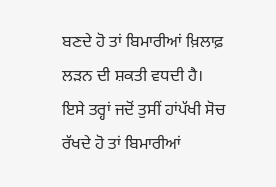ਬਣਦੇ ਹੋ ਤਾਂ ਬਿਮਾਰੀਆਂ ਖ਼ਿਲਾਫ਼ ਲੜਨ ਦੀ ਸ਼ਕਤੀ ਵਧਦੀ ਹੈ। ਇਸੇ ਤਰ੍ਹਾਂ ਜਦੋਂ ਤੁਸੀਂ ਹਾਂਪੱਖੀ ਸੋਚ ਰੱਖਦੇ ਹੋ ਤਾਂ ਬਿਮਾਰੀਆਂ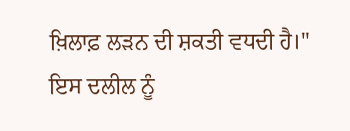ਖ਼ਿਲਾਫ਼ ਲੜਨ ਦੀ ਸ਼ਕਤੀ ਵਧਦੀ ਹੈ।"
ਇਸ ਦਲੀਲ ਨੂੰ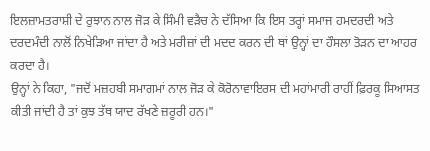ਇਲਜ਼ਾਮਤਰਾਸ਼ੀ ਦੇ ਰੁਝਾਨ ਨਾਲ ਜੋੜ ਕੇ ਸਿੰਮੀ ਵੜੈਚ ਨੇ ਦੱਸਿਆ ਕਿ ਇਸ ਤਰ੍ਹਾਂ ਸਮਾਜ ਹਮਦਰਦੀ ਅਤੇ ਦਰਦਮੰਦੀ ਨਾਲੋਂ ਨਿਖੇੜਿਆ ਜਾਂਦਾ ਹੈ ਅਤੇ ਮਰੀਜ਼ਾਂ ਦੀ ਮਦਦ ਕਰਨ ਦੀ ਥਾਂ ਉਨ੍ਹਾਂ ਦਾ ਹੌਸਲਾ ਤੋੜਨ ਦਾ ਆਹਰ ਕਰਦਾ ਹੈ।
ਉਨ੍ਹਾਂ ਨੇ ਕਿਹਾ, "ਜਦੋਂ ਮਜ਼ਹਬੀ ਸਮਾਗਮਾਂ ਨਾਲ ਜੋੜ ਕੇ ਕੋਰੋਨਾਵਾਇਰਸ ਦੀ ਮਹਾਂਮਾਰੀ ਰਾਹੀਂ ਫ਼ਿਰਕੂ ਸਿਆਸਤ ਕੀਤੀ ਜਾਂਦੀ ਹੈ ਤਾਂ ਕੁਝ ਤੱਥ ਯਾਦ ਰੱਖਣੇ ਜ਼ਰੂਰੀ ਹਨ।"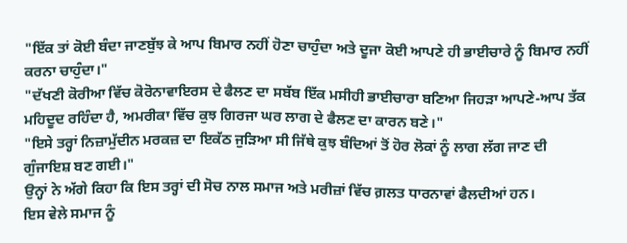"ਇੱਕ ਤਾਂ ਕੋਈ ਬੰਦਾ ਜਾਣਬੁੱਝ ਕੇ ਆਪ ਬਿਮਾਰ ਨਹੀਂ ਹੋਣਾ ਚਾਹੁੰਦਾ ਅਤੇ ਦੂਜਾ ਕੋਈ ਆਪਣੇ ਹੀ ਭਾਈਚਾਰੇ ਨੂੰ ਬਿਮਾਰ ਨਹੀਂ ਕਰਨਾ ਚਾਹੁੰਦਾ।"
"ਦੱਖਣੀ ਕੋਰੀਆ ਵਿੱਚ ਕੋਰੋਨਾਵਾਇਰਸ ਦੇ ਫੈਲਣ ਦਾ ਸਬੱਬ ਇੱਕ ਮਸੀਹੀ ਭਾਈਚਾਰਾ ਬਣਿਆ ਜਿਹੜਾ ਆਪਣੇ-ਆਪ ਤੱਕ ਮਹਿਦੂਦ ਰਹਿੰਦਾ ਹੈ, ਅਮਰੀਕਾ ਵਿੱਚ ਕੁਝ ਗਿਰਜਾ ਘਰ ਲਾਗ ਦੇ ਫੈਲਣ ਦਾ ਕਾਰਨ ਬਣੇ।"
"ਇਸੇ ਤਰ੍ਹਾਂ ਨਿਜ਼ਾਮੁੱਦੀਨ ਮਰਕਜ਼ ਦਾ ਇਕੱਠ ਜੁੜਿਆ ਸੀ ਜਿੱਥੇ ਕੁਝ ਬੰਦਿਆਂ ਤੋਂ ਹੋਰ ਲੋਕਾਂ ਨੂੰ ਲਾਗ ਲੱਗ ਜਾਣ ਦੀ ਗੁੰਜਾਇਸ਼ ਬਣ ਗਈ।"
ਉਨ੍ਹਾਂ ਨੇ ਅੱਗੇ ਕਿਹਾ ਕਿ ਇਸ ਤਰ੍ਹਾਂ ਦੀ ਸੋਚ ਨਾਲ ਸਮਾਜ ਅਤੇ ਮਰੀਜ਼ਾਂ ਵਿੱਚ ਗ਼ਲਤ ਧਾਰਨਾਵਾਂ ਫੈਲਦੀਆਂ ਹਨ।
ਇਸ ਵੇਲੇ ਸਮਾਜ ਨੂੰ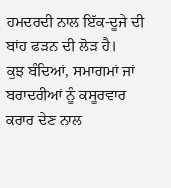ਹਮਦਰਦੀ ਨਾਲ ਇੱਕ-ਦੂਜੇ ਦੀ ਬਾਂਹ ਫੜਨ ਦੀ ਲੋੜ ਹੈ।
ਕੁਝ ਬੰਦਿਆਂ, ਸਮਾਗਮਾਂ ਜਾਂ ਬਰਾਦਰੀਆਂ ਨੂੰ ਕਸੂਰਵਾਰ ਕਰਾਰ ਦੇਣ ਨਾਲ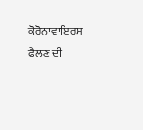ਕੋਰੋਨਾਵਾਇਰਸ ਫੈਲਣ ਦੀ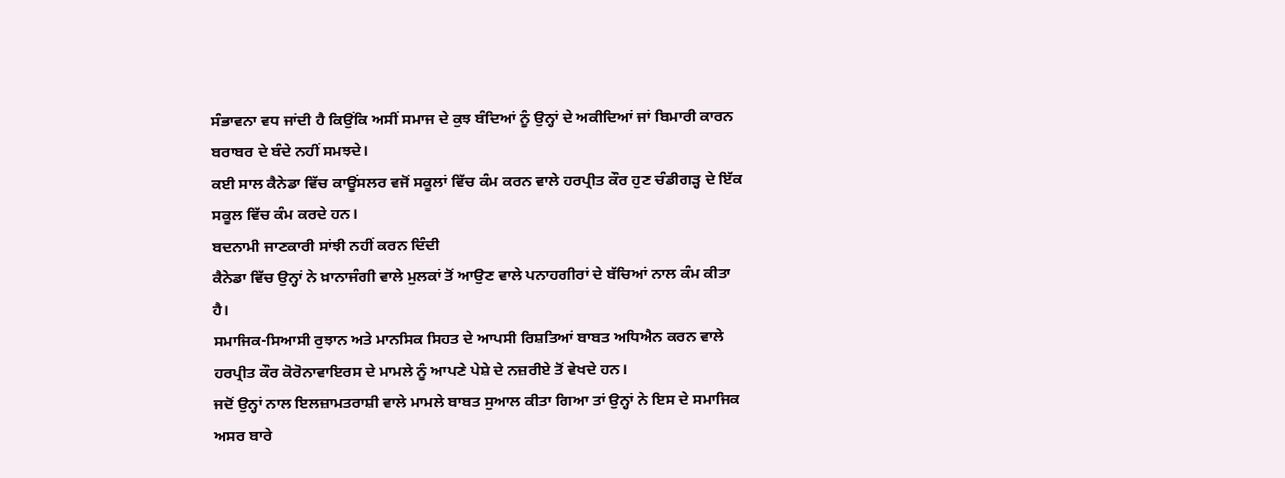ਸੰਭਾਵਨਾ ਵਧ ਜਾਂਦੀ ਹੈ ਕਿਉਂਕਿ ਅਸੀਂ ਸਮਾਜ ਦੇ ਕੁਝ ਬੰਦਿਆਂ ਨੂੰ ਉਨ੍ਹਾਂ ਦੇ ਅਕੀਦਿਆਂ ਜਾਂ ਬਿਮਾਰੀ ਕਾਰਨ ਬਰਾਬਰ ਦੇ ਬੰਦੇ ਨਹੀਂ ਸਮਝਦੇ।
ਕਈ ਸਾਲ ਕੈਨੇਡਾ ਵਿੱਚ ਕਾਊਂਸਲਰ ਵਜੋਂ ਸਕੂਲਾਂ ਵਿੱਚ ਕੰਮ ਕਰਨ ਵਾਲੇ ਹਰਪ੍ਰੀਤ ਕੌਰ ਹੁਣ ਚੰਡੀਗੜ੍ਹ ਦੇ ਇੱਕ ਸਕੂਲ ਵਿੱਚ ਕੰਮ ਕਰਦੇ ਹਨ।
ਬਦਨਾਮੀ ਜਾਣਕਾਰੀ ਸਾਂਝੀ ਨਹੀਂ ਕਰਨ ਦਿੰਦੀ
ਕੈਨੇਡਾ ਵਿੱਚ ਉਨ੍ਹਾਂ ਨੇ ਖ਼ਾਨਾਜੰਗੀ ਵਾਲੇ ਮੁਲਕਾਂ ਤੋਂ ਆਉਣ ਵਾਲੇ ਪਨਾਹਗੀਰਾਂ ਦੇ ਬੱਚਿਆਂ ਨਾਲ ਕੰਮ ਕੀਤਾ ਹੈ।
ਸਮਾਜਿਕ-ਸਿਆਸੀ ਰੁਝਾਨ ਅਤੇ ਮਾਨਸਿਕ ਸਿਹਤ ਦੇ ਆਪਸੀ ਰਿਸ਼ਤਿਆਂ ਬਾਬਤ ਅਧਿਐਨ ਕਰਨ ਵਾਲੇ ਹਰਪ੍ਰੀਤ ਕੌਰ ਕੋਰੋਨਾਵਾਇਰਸ ਦੇ ਮਾਮਲੇ ਨੂੰ ਆਪਣੇ ਪੇਸ਼ੇ ਦੇ ਨਜ਼ਰੀਏ ਤੋਂ ਵੇਖਦੇ ਹਨ।
ਜਦੋਂ ਉਨ੍ਹਾਂ ਨਾਲ ਇਲਜ਼ਾਮਤਰਾਸ਼ੀ ਵਾਲੇ ਮਾਮਲੇ ਬਾਬਤ ਸੁਆਲ ਕੀਤਾ ਗਿਆ ਤਾਂ ਉਨ੍ਹਾਂ ਨੇ ਇਸ ਦੇ ਸਮਾਜਿਕ ਅਸਰ ਬਾਰੇ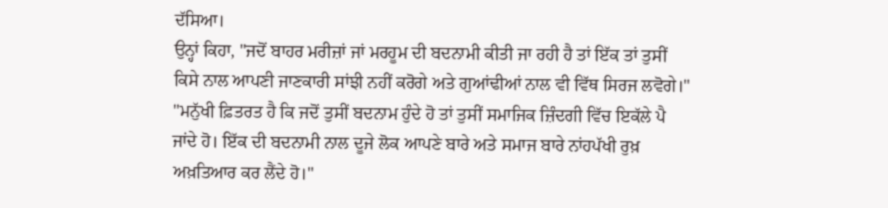ਦੱਸਿਆ।
ਉਨ੍ਹਾਂ ਕਿਹਾ, "ਜਦੋਂ ਬਾਹਰ ਮਰੀਜ਼ਾਂ ਜਾਂ ਮਰਹੂਮ ਦੀ ਬਦਨਾਮੀ ਕੀਤੀ ਜਾ ਰਹੀ ਹੈ ਤਾਂ ਇੱਕ ਤਾਂ ਤੁਸੀਂ ਕਿਸੇ ਨਾਲ ਆਪਣੀ ਜਾਣਕਾਰੀ ਸਾਂਝੀ ਨਹੀਂ ਕਰੋਗੇ ਅਤੇ ਗੁਆਂਢੀਆਂ ਨਾਲ ਵੀ ਵਿੱਥ ਸਿਰਜ ਲਵੋਗੇ।"
"ਮਨੁੱਖੀ ਫ਼ਿਤਰਤ ਹੈ ਕਿ ਜਦੋਂ ਤੁਸੀਂ ਬਦਨਾਮ ਹੁੰਦੇ ਹੋ ਤਾਂ ਤੁਸੀਂ ਸਮਾਜਿਕ ਜ਼ਿੰਦਗੀ ਵਿੱਚ ਇਕੱਲੇ ਪੈ ਜਾਂਦੇ ਹੋ। ਇੱਕ ਦੀ ਬਦਨਾਮੀ ਨਾਲ ਦੂਜੇ ਲੋਕ ਆਪਣੇ ਬਾਰੇ ਅਤੇ ਸਮਾਜ ਬਾਰੇ ਨਾਂਹਪੱਖੀ ਰੁਖ਼ ਅਖ਼ਤਿਆਰ ਕਰ ਲੈਂਦੇ ਹੋ।"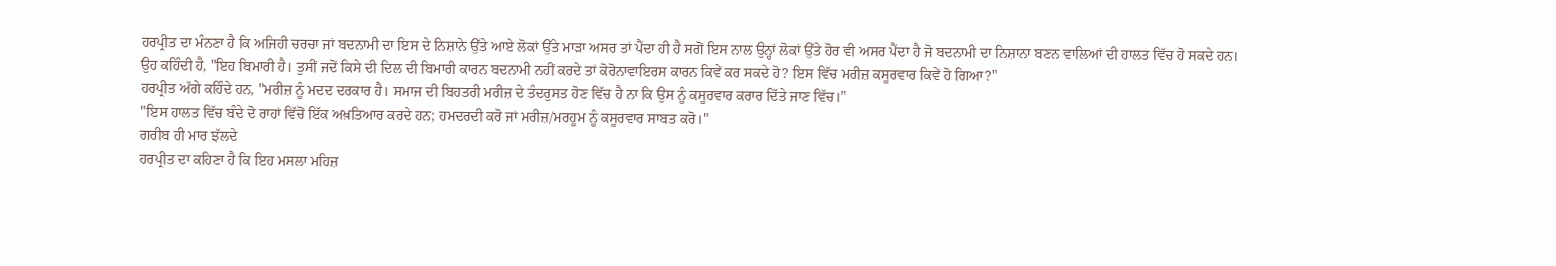ਹਰਪ੍ਰੀਤ ਦਾ ਮੰਨਣਾ ਹੈ ਕਿ ਅਜਿਹੀ ਚਰਚਾ ਜਾਂ ਬਦਨਾਮੀ ਦਾ ਇਸ ਦੇ ਨਿਸ਼ਾਨੇ ਉੱਤੇ ਆਏ ਲੋਕਾਂ ਉੱਤੇ ਮਾੜਾ ਅਸਰ ਤਾਂ ਪੈਂਦਾ ਹੀ ਹੈ ਸਗੋਂ ਇਸ ਨਾਲ ਉਨ੍ਹਾਂ ਲੋਕਾਂ ਉੱਤੇ ਹੋਰ ਵੀ ਅਸਰ ਪੈਂਦਾ ਹੈ ਜੋ ਬਦਨਾਮੀ ਦਾ ਨਿਸ਼ਾਨਾ ਬਣਨ ਵਾਲਿਆਂ ਦੀ ਹਾਲਤ ਵਿੱਚ ਹੋ ਸਕਦੇ ਹਨ।
ਉਹ ਕਹਿੰਦੀ ਹੈ, "ਇਹ ਬਿਮਾਰੀ ਹੈ। ਤੁਸੀਂ ਜਦੋਂ ਕਿਸੇ ਦੀ ਦਿਲ ਦੀ ਬਿਮਾਰੀ ਕਾਰਨ ਬਦਨਾਮੀ ਨਹੀਂ ਕਰਦੇ ਤਾਂ ਕੋਰੋਨਾਵਾਇਰਸ ਕਾਰਨ ਕਿਵੇਂ ਕਰ ਸਕਦੇ ਹੋ? ਇਸ ਵਿੱਚ ਮਰੀਜ਼ ਕਸੂਰਵਾਰ ਕਿਵੇਂ ਹੋ ਗਿਆ?"
ਹਰਪ੍ਰੀਤ ਅੱਗੇ ਕਹਿੰਦੇ ਹਨ, "ਮਰੀਜ਼ ਨੂੰ ਮਦਦ ਦਰਕਾਰ ਹੈ। ਸਮਾਜ ਦੀ ਬਿਹਤਰੀ ਮਰੀਜ਼ ਦੇ ਤੰਦਰੁਸਤ ਹੋਣ ਵਿੱਚ ਹੈ ਨਾ ਕਿ ਉਸ ਨੂੰ ਕਸੂਰਵਾਰ ਕਰਾਰ ਦਿੱਤੇ ਜਾਣ ਵਿੱਚ।"
"ਇਸ ਹਾਲਤ ਵਿੱਚ ਬੰਦੇ ਦੋ ਰਾਹਾਂ ਵਿੱਚੋਂ ਇੱਕ ਅਖ਼ਤਿਆਰ ਕਰਦੇ ਹਨ; ਹਮਦਰਦੀ ਕਰੋ ਜਾਂ ਮਰੀਜ਼/ਮਰਹੂਮ ਨੂੰ ਕਸੂਰਵਾਰ ਸਾਬਤ ਕਰੋ।"
ਗਰੀਬ ਹੀ ਮਾਰ ਝੱਲਦੇ
ਹਰਪ੍ਰੀਤ ਦਾ ਕਹਿਣਾ ਹੈ ਕਿ ਇਹ ਮਸਲਾ ਮਹਿਜ਼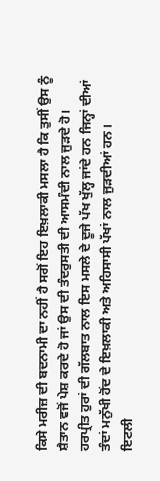ਕਿਸੇ ਮਰੀਜ਼ ਦੀ ਬਦਨਾਮੀ ਦਾ ਨਹੀਂ ਹੈ ਸਗੋਂ ਇਹ ਇਖ਼ਲਾਕੀ ਮਸਲਾ ਹੈ ਕਿ ਤੁਸੀਂ ਉਸ ਨੂੰ ਸ਼ੈਤਾਨ ਵਜੋਂ ਪੇਸ਼ ਕਰਦੇ ਹੋ ਜਾਂ ਉਸ ਦੀ ਤੰਦਰੁਸਤੀ ਦੀ ਆਸਮੰਦੀ ਨਾਲ ਜੁੜਦੇ ਹੋ।
ਹਰਪ੍ਰੀਤ ਹੁਰਾਂ ਦੀ ਗੱਲਬਾਤ ਨਾਲ ਇਸ ਮਸਲੇ ਦੇ ਦੂਜੇ ਪੱਖ ਖੁੱਲ੍ਹ ਜਾਂਦੇ ਹਨ ਜਿਨ੍ਹਾਂ ਦੀਆਂ ਤੰਦਾਂ ਮਨੁੱਖੀ ਹੋਂਦ ਦੇ ਇਖ਼ਲਾਕੀ ਅਤੇ ਅਹਿਸਾਸੀ ਪੱਖਾਂ ਨਾਲ ਜੁੜਦੀਆਂ ਹਨ।
ਇਟਲੀ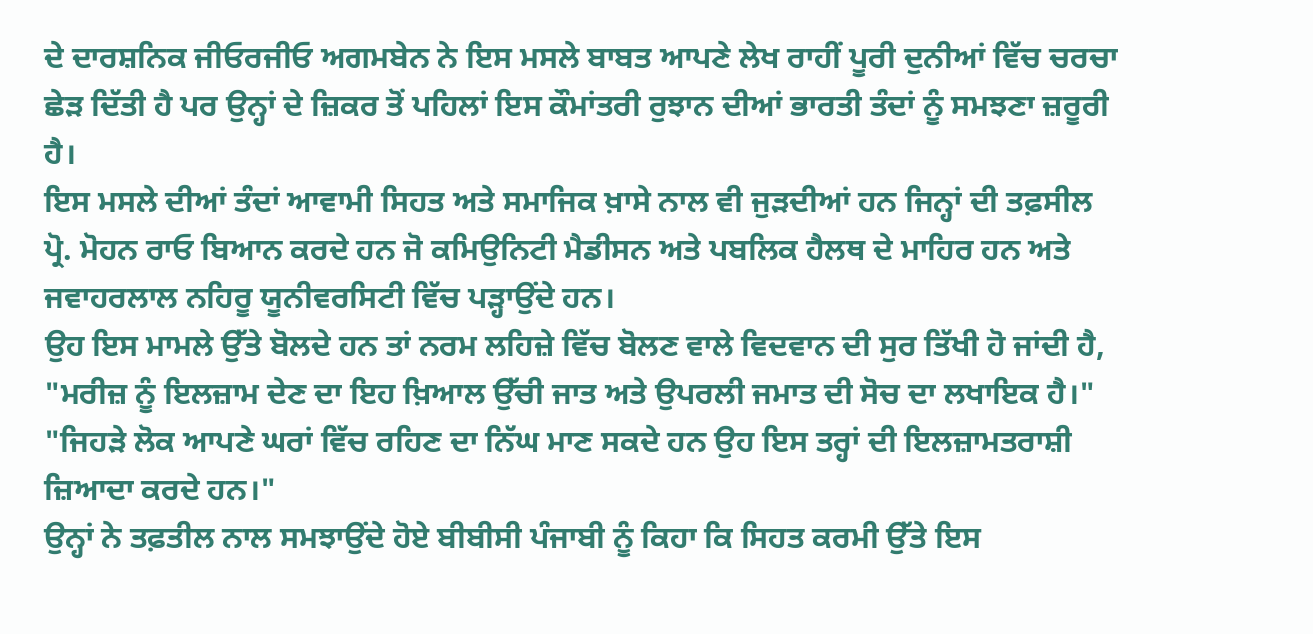ਦੇ ਦਾਰਸ਼ਨਿਕ ਜੀਓਰਜੀਓ ਅਗਮਬੇਨ ਨੇ ਇਸ ਮਸਲੇ ਬਾਬਤ ਆਪਣੇ ਲੇਖ ਰਾਹੀਂ ਪੂਰੀ ਦੁਨੀਆਂ ਵਿੱਚ ਚਰਚਾ ਛੇੜ ਦਿੱਤੀ ਹੈ ਪਰ ਉਨ੍ਹਾਂ ਦੇ ਜ਼ਿਕਰ ਤੋਂ ਪਹਿਲਾਂ ਇਸ ਕੌਮਾਂਤਰੀ ਰੁਝਾਨ ਦੀਆਂ ਭਾਰਤੀ ਤੰਦਾਂ ਨੂੰ ਸਮਝਣਾ ਜ਼ਰੂਰੀ ਹੈ।
ਇਸ ਮਸਲੇ ਦੀਆਂ ਤੰਦਾਂ ਆਵਾਮੀ ਸਿਹਤ ਅਤੇ ਸਮਾਜਿਕ ਖ਼ਾਸੇ ਨਾਲ ਵੀ ਜੁੜਦੀਆਂ ਹਨ ਜਿਨ੍ਹਾਂ ਦੀ ਤਫ਼ਸੀਲ ਪ੍ਰੋ. ਮੋਹਨ ਰਾਓ ਬਿਆਨ ਕਰਦੇ ਹਨ ਜੋ ਕਮਿਉਨਿਟੀ ਮੈਡੀਸਨ ਅਤੇ ਪਬਲਿਕ ਹੈਲਥ ਦੇ ਮਾਹਿਰ ਹਨ ਅਤੇ ਜਵਾਹਰਲਾਲ ਨਹਿਰੂ ਯੂਨੀਵਰਸਿਟੀ ਵਿੱਚ ਪੜ੍ਹਾਉਂਦੇ ਹਨ।
ਉਹ ਇਸ ਮਾਮਲੇ ਉੱਤੇ ਬੋਲਦੇ ਹਨ ਤਾਂ ਨਰਮ ਲਹਿਜ਼ੇ ਵਿੱਚ ਬੋਲਣ ਵਾਲੇ ਵਿਦਵਾਨ ਦੀ ਸੁਰ ਤਿੱਖੀ ਹੋ ਜਾਂਦੀ ਹੈ, "ਮਰੀਜ਼ ਨੂੰ ਇਲਜ਼ਾਮ ਦੇਣ ਦਾ ਇਹ ਖ਼ਿਆਲ ਉੱਚੀ ਜਾਤ ਅਤੇ ਉਪਰਲੀ ਜਮਾਤ ਦੀ ਸੋਚ ਦਾ ਲਖਾਇਕ ਹੈ।"
"ਜਿਹੜੇ ਲੋਕ ਆਪਣੇ ਘਰਾਂ ਵਿੱਚ ਰਹਿਣ ਦਾ ਨਿੱਘ ਮਾਣ ਸਕਦੇ ਹਨ ਉਹ ਇਸ ਤਰ੍ਹਾਂ ਦੀ ਇਲਜ਼ਾਮਤਰਾਸ਼ੀ ਜ਼ਿਆਦਾ ਕਰਦੇ ਹਨ।"
ਉਨ੍ਹਾਂ ਨੇ ਤਫ਼ਤੀਲ ਨਾਲ ਸਮਝਾਉਂਦੇ ਹੋਏ ਬੀਬੀਸੀ ਪੰਜਾਬੀ ਨੂੰ ਕਿਹਾ ਕਿ ਸਿਹਤ ਕਰਮੀ ਉੱਤੇ ਇਸ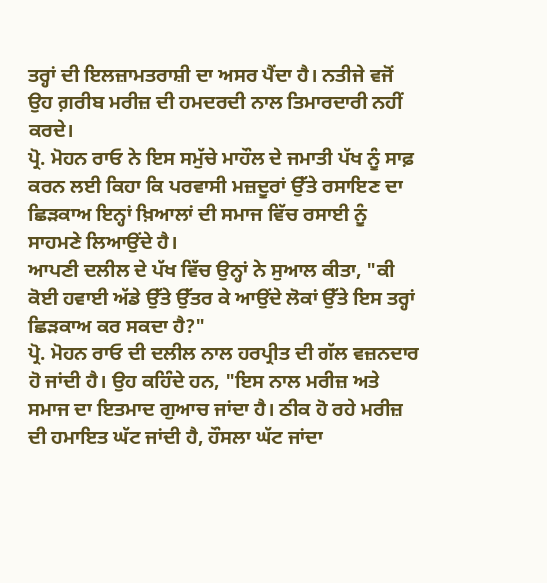ਤਰ੍ਹਾਂ ਦੀ ਇਲਜ਼ਾਮਤਰਾਸ਼ੀ ਦਾ ਅਸਰ ਪੈਂਦਾ ਹੈ। ਨਤੀਜੇ ਵਜੋਂ ਉਹ ਗ਼ਰੀਬ ਮਰੀਜ਼ ਦੀ ਹਮਦਰਦੀ ਨਾਲ ਤਿਮਾਰਦਾਰੀ ਨਹੀਂ ਕਰਦੇ।
ਪ੍ਰੋ. ਮੋਹਨ ਰਾਓ ਨੇ ਇਸ ਸਮੁੱਚੇ ਮਾਹੌਲ ਦੇ ਜਮਾਤੀ ਪੱਖ ਨੂੰ ਸਾਫ਼ ਕਰਨ ਲਈ ਕਿਹਾ ਕਿ ਪਰਵਾਸੀ ਮਜ਼ਦੂਰਾਂ ਉੱਤੇ ਰਸਾਇਣ ਦਾ ਛਿੜਕਾਅ ਇਨ੍ਹਾਂ ਖ਼ਿਆਲਾਂ ਦੀ ਸਮਾਜ ਵਿੱਚ ਰਸਾਈ ਨੂੰ ਸਾਹਮਣੇ ਲਿਆਉਂਦੇ ਹੈ।
ਆਪਣੀ ਦਲੀਲ ਦੇ ਪੱਖ ਵਿੱਚ ਉਨ੍ਹਾਂ ਨੇ ਸੁਆਲ ਕੀਤਾ, "ਕੀ ਕੋਈ ਹਵਾਈ ਅੱਡੇ ਉੱਤੇ ਉੱਤਰ ਕੇ ਆਉਂਦੇ ਲੋਕਾਂ ਉੱਤੇ ਇਸ ਤਰ੍ਹਾਂ ਛਿੜਕਾਅ ਕਰ ਸਕਦਾ ਹੈ?"
ਪ੍ਰੋ. ਮੋਹਨ ਰਾਓ ਦੀ ਦਲੀਲ ਨਾਲ ਹਰਪ੍ਰੀਤ ਦੀ ਗੱਲ ਵਜ਼ਨਦਾਰ ਹੋ ਜਾਂਦੀ ਹੈ। ਉਹ ਕਹਿੰਦੇ ਹਨ, "ਇਸ ਨਾਲ ਮਰੀਜ਼ ਅਤੇ ਸਮਾਜ ਦਾ ਇਤਮਾਦ ਗੁਆਚ ਜਾਂਦਾ ਹੈ। ਠੀਕ ਹੋ ਰਹੇ ਮਰੀਜ਼ ਦੀ ਹਮਾਇਤ ਘੱਟ ਜਾਂਦੀ ਹੈ, ਹੌਸਲਾ ਘੱਟ ਜਾਂਦਾ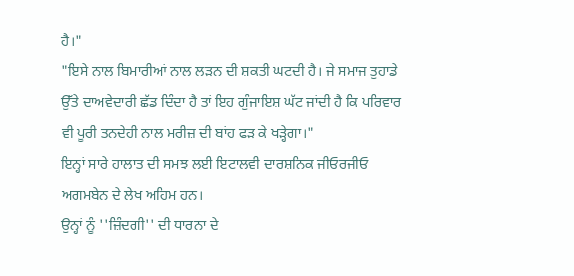ਹੈ।"
"ਇਸੇ ਨਾਲ ਬਿਮਾਰੀਆਂ ਨਾਲ ਲੜਨ ਦੀ ਸ਼ਕਤੀ ਘਟਦੀ ਹੈ। ਜੇ ਸਮਾਜ ਤੁਹਾਡੇ ਉੱਤੇ ਦਾਅਵੇਦਾਰੀ ਛੱਡ ਦਿੰਦਾ ਹੈ ਤਾਂ ਇਹ ਗੁੰਜਾਇਸ਼ ਘੱਟ ਜਾਂਦੀ ਹੈ ਕਿ ਪਰਿਵਾਰ ਵੀ ਪੂਰੀ ਤਨਦੇਹੀ ਨਾਲ ਮਰੀਜ਼ ਦੀ ਬਾਂਹ ਫੜ ਕੇ ਖੜ੍ਹੇਗਾ।"
ਇਨ੍ਹਾਂ ਸਾਰੇ ਹਾਲਾਤ ਦੀ ਸਮਝ ਲਈ ਇਟਾਲਵੀ ਦਾਰਸ਼ਨਿਕ ਜੀਓਰਜੀਓ ਅਗਮਬੇਨ ਦੇ ਲੇਖ ਅਹਿਮ ਹਨ।
ਉਨ੍ਹਾਂ ਨੂੰ ''ਜ਼ਿੰਦਗੀ'' ਦੀ ਧਾਰਨਾ ਦੇ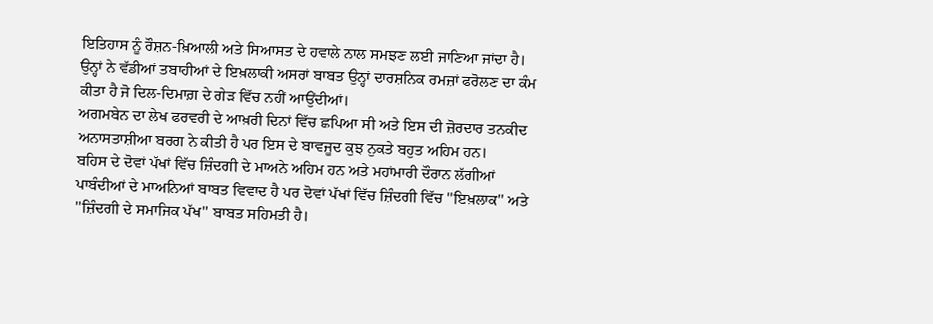ਇਤਿਹਾਸ ਨੂੰ ਰੌਸ਼ਨ-ਖ਼ਿਆਲੀ ਅਤੇ ਸਿਆਸਤ ਦੇ ਹਵਾਲੇ ਨਾਲ ਸਮਝਣ ਲਈ ਜਾਣਿਆ ਜਾਂਦਾ ਹੈ।
ਉਨ੍ਹਾਂ ਨੇ ਵੱਡੀਆਂ ਤਬਾਹੀਆਂ ਦੇ ਇਖ਼ਲਾਕੀ ਅਸਰਾਂ ਬਾਬਤ ਉਨ੍ਹਾਂ ਦਾਰਸ਼ਨਿਕ ਰਮਜ਼ਾਂ ਫਰੋਲਣ ਦਾ ਕੰਮ ਕੀਤਾ ਹੈ ਜੋ ਦਿਲ-ਦਿਮਾਗ਼ ਦੇ ਗੇੜ ਵਿੱਚ ਨਹੀਂ ਆਉਂਦੀਆਂ।
ਅਗਮਬੇਨ ਦਾ ਲੇਖ ਫਰਵਰੀ ਦੇ ਆਖ਼ਰੀ ਦਿਨਾਂ ਵਿੱਚ ਛਪਿਆ ਸੀ ਅਤੇ ਇਸ ਦੀ ਜ਼ੋਰਦਾਰ ਤਨਕੀਦ ਅਨਾਸਤਾਸ਼ੀਆ ਬਰਗ ਨੇ ਕੀਤੀ ਹੈ ਪਰ ਇਸ ਦੇ ਬਾਵਜੂਦ ਕੁਝ ਨੁਕਤੇ ਬਹੁਤ ਅਹਿਮ ਹਨ।
ਬਹਿਸ ਦੇ ਦੋਵਾਂ ਪੱਖਾਂ ਵਿੱਚ ਜ਼ਿੰਦਗੀ ਦੇ ਮਾਅਨੇ ਅਹਿਮ ਹਨ ਅਤੇ ਮਹਾਂਮਾਰੀ ਦੌਰਾਨ ਲੱਗੀਆਂ ਪਾਬੰਦੀਆਂ ਦੇ ਮਾਅਨਿਆਂ ਬਾਬਤ ਵਿਵਾਦ ਹੈ ਪਰ ਦੋਵਾਂ ਪੱਖਾਂ ਵਿੱਚ ਜ਼ਿੰਦਗੀ ਵਿੱਚ ''ਇਖ਼ਲਾਕ'' ਅਤੇ ''ਜ਼ਿੰਦਗੀ ਦੇ ਸਮਾਜਿਕ ਪੱਖ'' ਬਾਬਤ ਸਹਿਮਤੀ ਹੈ।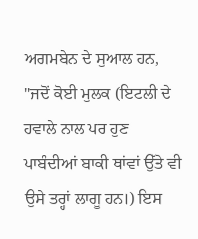ਅਗਮਬੇਨ ਦੇ ਸੁਆਲ ਹਨ, "ਜਦੋਂ ਕੋਈ ਮੁਲਕ (ਇਟਲੀ ਦੇ ਹਵਾਲੇ ਨਾਲ ਪਰ ਹੁਣ ਪਾਬੰਦੀਆਂ ਬਾਕੀ ਥਾਂਵਾਂ ਉੱਤੇ ਵੀ ਉਸੇ ਤਰ੍ਹਾਂ ਲਾਗੂ ਹਨ।) ਇਸ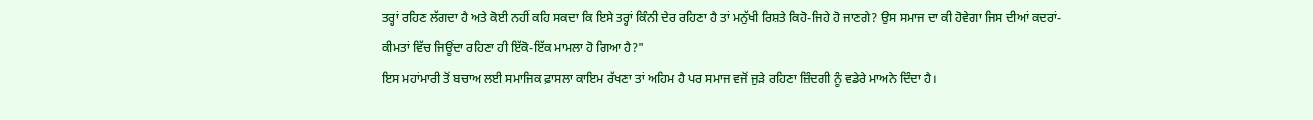ਤਰ੍ਹਾਂ ਰਹਿਣ ਲੱਗਦਾ ਹੈ ਅਤੇ ਕੋਈ ਨਹੀਂ ਕਹਿ ਸਕਦਾ ਕਿ ਇਸੇ ਤਰ੍ਹਾਂ ਕਿੰਨੀ ਦੇਰ ਰਹਿਣਾ ਹੈ ਤਾਂ ਮਨੁੱਖੀ ਰਿਸ਼ਤੇ ਕਿਹੋ-ਜਿਹੇ ਹੋ ਜਾਣਗੇ? ਉਸ ਸਮਾਜ ਦਾ ਕੀ ਹੋਵੇਗਾ ਜਿਸ ਦੀਆਂ ਕਦਰਾਂ-ਕੀਮਤਾਂ ਵਿੱਚ ਜਿਊਂਦਾ ਰਹਿਣਾ ਹੀ ਇੱਕੋ-ਇੱਕ ਮਾਮਲਾ ਹੋ ਗਿਆ ਹੈ?"
ਇਸ ਮਹਾਂਮਾਰੀ ਤੋਂ ਬਚਾਅ ਲਈ ਸਮਾਜਿਕ ਫ਼ਾਸਲਾ ਕਾਇਮ ਰੱਖਣਾ ਤਾਂ ਅਹਿਮ ਹੈ ਪਰ ਸਮਾਜ ਵਜੋਂ ਜੁੜੇ ਰਹਿਣਾ ਜ਼ਿੰਦਗੀ ਨੂੰ ਵਡੇਰੇ ਮਾਅਨੇ ਦਿੰਦਾ ਹੈ।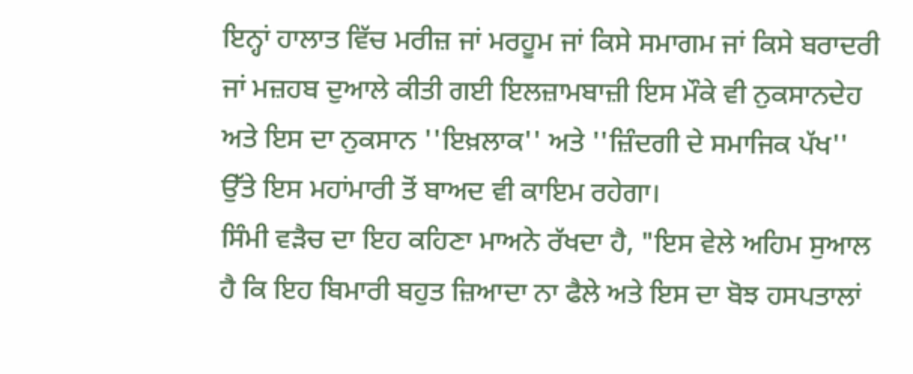ਇਨ੍ਹਾਂ ਹਾਲਾਤ ਵਿੱਚ ਮਰੀਜ਼ ਜਾਂ ਮਰਹੂਮ ਜਾਂ ਕਿਸੇ ਸਮਾਗਮ ਜਾਂ ਕਿਸੇ ਬਰਾਦਰੀ ਜਾਂ ਮਜ਼ਹਬ ਦੁਆਲੇ ਕੀਤੀ ਗਈ ਇਲਜ਼ਾਮਬਾਜ਼ੀ ਇਸ ਮੌਕੇ ਵੀ ਨੁਕਸਾਨਦੇਹ ਅਤੇ ਇਸ ਦਾ ਨੁਕਸਾਨ ''ਇਖ਼ਲਾਕ'' ਅਤੇ ''ਜ਼ਿੰਦਗੀ ਦੇ ਸਮਾਜਿਕ ਪੱਖ'' ਉੱਤੇ ਇਸ ਮਹਾਂਮਾਰੀ ਤੋਂ ਬਾਅਦ ਵੀ ਕਾਇਮ ਰਹੇਗਾ।
ਸਿੰਮੀ ਵੜੈਚ ਦਾ ਇਹ ਕਹਿਣਾ ਮਾਅਨੇ ਰੱਖਦਾ ਹੈ, "ਇਸ ਵੇਲੇ ਅਹਿਮ ਸੁਆਲ ਹੈ ਕਿ ਇਹ ਬਿਮਾਰੀ ਬਹੁਤ ਜ਼ਿਆਦਾ ਨਾ ਫੈਲੇ ਅਤੇ ਇਸ ਦਾ ਬੋਝ ਹਸਪਤਾਲਾਂ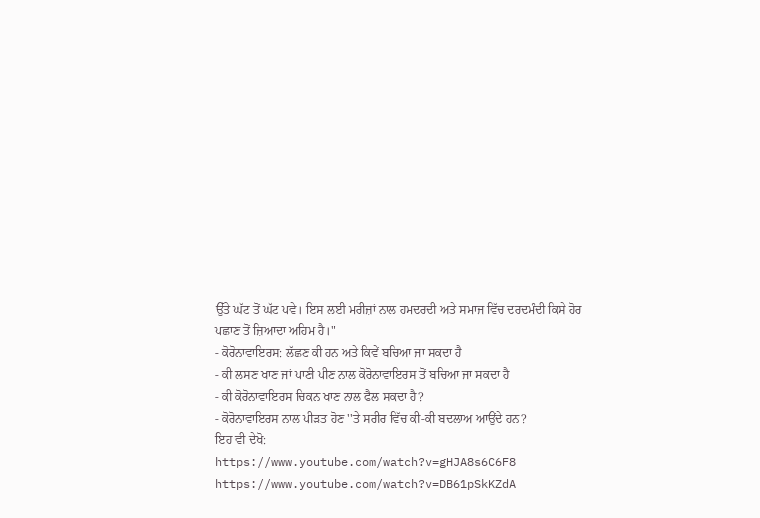ਉੱਤੇ ਘੱਟ ਤੋਂ ਘੱਟ ਪਵੇ। ਇਸ ਲਈ ਮਰੀਜ਼ਾਂ ਨਾਲ ਹਮਦਰਦੀ ਅਤੇ ਸਮਾਜ ਵਿੱਚ ਦਰਦਮੰਦੀ ਕਿਸੇ ਹੋਰ ਪਛਾਣ ਤੋਂ ਜ਼ਿਆਦਾ ਅਹਿਮ ਹੈ।"
- ਕੋਰੋਨਾਵਾਇਰਸ: ਲੱਛਣ ਕੀ ਹਨ ਅਤੇ ਕਿਵੇਂ ਬਚਿਆ ਜਾ ਸਕਦਾ ਹੈ
- ਕੀ ਲਸਣ ਖਾਣ ਜਾਂ ਪਾਣੀ ਪੀਣ ਨਾਲ ਕੋਰੋਨਾਵਾਇਰਸ ਤੋਂ ਬਚਿਆ ਜਾ ਸਕਦਾ ਹੈ
- ਕੀ ਕੋਰੋਨਾਵਾਇਰਸ ਚਿਕਨ ਖਾਣ ਨਾਲ ਫੈਲ ਸਕਦਾ ਹੈ?
- ਕੋਰੋਨਾਵਾਇਰਸ ਨਾਲ ਪੀੜਤ ਹੋਣ ''ਤੇ ਸਰੀਰ ਵਿੱਚ ਕੀ-ਕੀ ਬਦਲਾਅ ਆਉਂਦੇ ਹਨ?
ਇਹ ਵੀ ਦੇਖੋ:
https://www.youtube.com/watch?v=gHJA8s6C6F8
https://www.youtube.com/watch?v=DB61pSkKZdA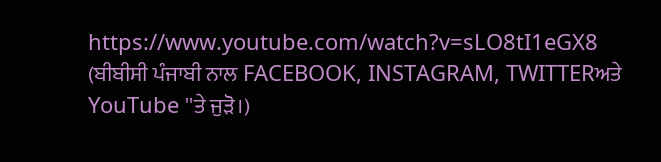https://www.youtube.com/watch?v=sLO8tI1eGX8
(ਬੀਬੀਸੀ ਪੰਜਾਬੀ ਨਾਲ FACEBOOK, INSTAGRAM, TWITTERਅਤੇ YouTube ''ਤੇ ਜੁੜੋ।)